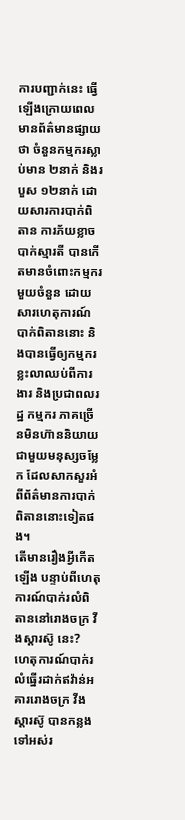ការបញ្ជាក់នេះ ធ្វើឡើងក្រោយពេលមានព័ត៌មានផ្សាយថា ចំនួនកម្មករស្លាប់មាន ២នាក់ និងរបួស ១២នាក់ ដោយសារការបាក់ពិតាន ការភ័យខ្លាចបាក់ស្មារតី បានកើតមានចំពោះកម្មករមួយចំនួន ដោយសារហេតុការណ៍បាក់ពិតាននោះ និងបានធ្វើឲ្យកម្មករខ្លះលាឈប់ពីការងារ និងប្រជាពលរដ្ឋ កម្មករ ភាគច្រើនមិនហ៊ាននិយាយជាមួយមនុស្សចម្លែក ដែលសាកសួរអំពីព័ត៌មានការបាក់ពិតាននោះទៀតផង។
តើមានរឿងអ្វីកើតឡើង បន្ទាប់ពីហេតុការណ៍បាក់រលំពិតាននៅរោងចក្រ វីងស្តារស៊ូ នេះ?
ហេតុការណ៍បាក់រលំធ្នើរដាក់ឥវ៉ាន់អគាររោងចក្រ វីងស្តារស៊ូ បានកន្លងទៅអស់រ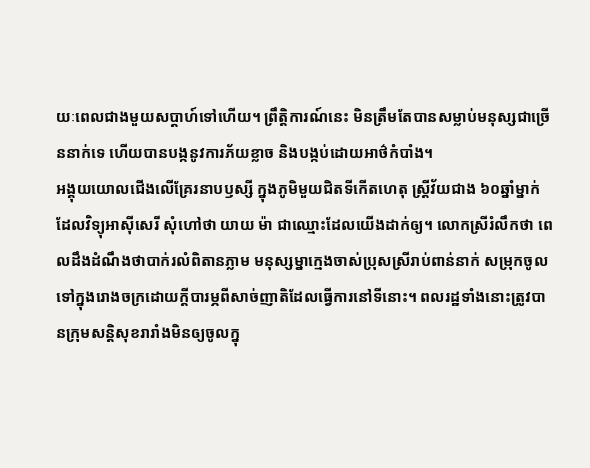យៈពេលជាងមួយសប្ដាហ៍ទៅហើយ។ ព្រឹត្តិការណ៍នេះ មិនត្រឹមតែបានសម្លាប់មនុស្សជាច្រើននាក់ទេ ហើយបានបង្កនូវការភ័យខ្លាច និងបង្កប់ដោយអាថ៌កំបាំង។
អង្គុយយោលជើងលើគ្រែរនាបឫស្សី ក្នុងភូមិមួយជិតទីកើតហេតុ ស្ត្រីវ័យជាង ៦០ឆ្នាំម្នាក់ ដែលវិទ្យុអាស៊ីសេរី សុំហៅថា យាយ ម៉ា ជាឈ្មោះដែលយើងដាក់ឲ្យ។ លោកស្រីរំលឹកថា ពេលដឹងដំណឹងថាបាក់រលំពិតានភ្លាម មនុស្សម្នាក្មេងចាស់ប្រុសស្រីរាប់ពាន់នាក់ សម្រុកចូលទៅក្នុងរោងចក្រដោយក្តីបារម្ភពីសាច់ញាតិដែលធ្វើការនៅទីនោះ។ ពលរដ្ឋទាំងនោះត្រូវបានក្រុមសន្តិសុខរារាំងមិនឲ្យចូលក្នុ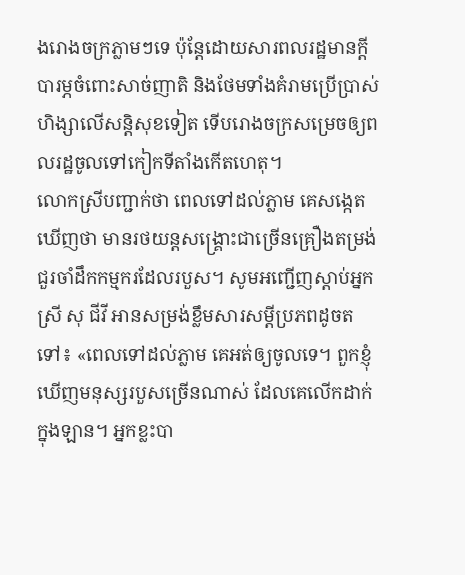ងរោងចក្រភ្លាមៗទេ ប៉ុន្តែដោយសារពលរដ្ឋមានក្តីបារម្ភចំពោះសាច់ញាតិ និងថែមទាំងគំរាមប្រើប្រាស់ហិង្សាលើសន្តិសុខទៀត ទើបរោងចក្រសម្រេចឲ្យពលរដ្ឋចូលទៅកៀកទីតាំងកើតហេតុ។
លោកស្រីបញ្ជាក់ថា ពេលទៅដល់ភ្លាម គេសង្កេតឃើញថា មានរថយន្តសង្គ្រោះជាច្រើនគ្រឿងតម្រង់ជួរចាំដឹកកម្មករដែលរបួស។ សូមអញ្ជើញស្តាប់អ្នកស្រី សុ ជីវី អានសម្រង់ខ្លឹមសារសម្ដីប្រភពដូចតទៅ៖ «ពេលទៅដល់ភ្លាម គេអត់ឲ្យចូលទេ។ ពួកខ្ញុំឃើញមនុស្សរបួសច្រើនណាស់ ដែលគេលើកដាក់ក្នុងឡាន។ អ្នកខ្លះបា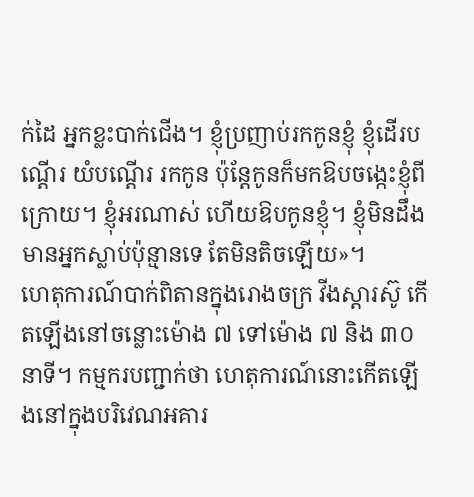ក់ដៃ អ្នកខ្លះបាក់ជើង។ ខ្ញុំប្រញាប់រកកូនខ្ញុំ ខ្ញុំដើរបណ្ដើរ យំបណ្ដើរ រកកូន ប៉ុន្តែកូនក៏មកឱបចង្កេះខ្ញុំពីក្រោយ។ ខ្ញុំអរណាស់ ហើយឱបកូនខ្ញុំ។ ខ្ញុំមិនដឹងមានអ្នកស្លាប់ប៉ុន្មានទេ តែមិនតិចឡើយ»។
ហេតុការណ៍បាក់ពិតានក្នុងរោងចក្រ វីងស្តារស៊ូ កើតឡើងនៅចន្លោះម៉ោង ៧ ទៅម៉ោង ៧ និង ៣០នាទី។ កម្មករបញ្ជាក់ថា ហេតុការណ៍នោះកើតឡើងនៅក្នុងបរិវេណអគារ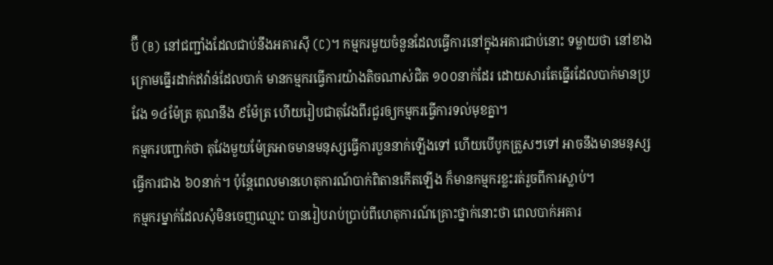ប៊ី (B) នៅជញ្ជាំងដែលជាប់នឹងអគារស៊ី (C)។ កម្មករមួយចំនួនដែលធ្វើការនៅក្នុងអគារជាប់នោះ ទម្លាយថា នៅខាងក្រោមធ្នើរដាក់ឥវ៉ាន់ដែលបាក់ មានកម្មករធ្វើការយ៉ាងតិចណាស់ជិត ១០០នាក់ដែរ ដោយសារតែធ្នើរដែលបាក់មានប្រវែង ១៤ម៉ែត្រ គុណនឹង ៩ម៉ែត្រ ហើយរៀបជាតុវែងពីរជួរឲ្យកម្មករធ្វើការទល់មុខគ្នា។
កម្មករបញ្ជាក់ថា តុវែងមួយម៉ែត្រអាចមានមនុស្សធ្វើការបួននាក់ឡើងទៅ ហើយបើបូកត្រួសៗទៅ អាចនឹងមានមនុស្សធ្វើការជាង ៦០នាក់។ ប៉ុន្តែពេលមានហេតុការណ៍បាក់ពិតានកើតឡើង ក៏មានកម្មករខ្លះរត់រួចពីការស្លាប់។
កម្មករម្នាក់ដែលសុំមិនចេញឈ្មោះ បានរៀបរាប់ប្រាប់ពីហេតុការណ៍គ្រោះថ្នាក់នោះថា ពេលបាក់អគារ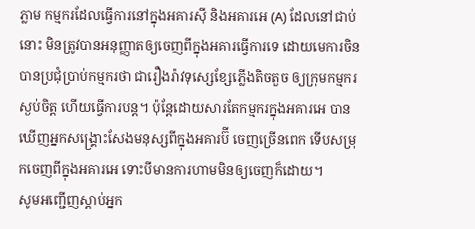ភ្លាម កម្មករដែលធ្វើការនៅក្នុងអគារស៊ី និងអគារអេ (A) ដែលនៅជាប់នោះ មិនត្រូវបានអនុញ្ញាតឲ្យចេញពីក្នុងអគារធ្វើការទេ ដោយមេការចិន បានប្រជុំប្រាប់កម្មករថា ជារឿងរ៉ាវទុស្សេខ្សែភ្លើងតិចតួច ឲ្យក្រុមកម្មករស្ងប់ចិត្ត ហើយធ្វើការបន្ត។ ប៉ុន្តែដោយសារតែកម្មករក្នុងអគារអេ បានឃើញអ្នកសង្គ្រោះសែងមនុស្សពីក្នុងអគារប៊ី ចេញច្រើនពេក ទើបសម្រុកចេញពីក្នុងអគារអេ ទោះបីមានការហាមមិនឲ្យចេញក៏ដោយ។
សូមអញ្ជើញស្តាប់អ្នក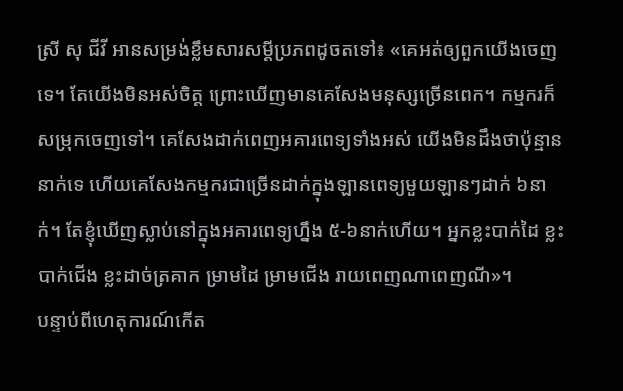ស្រី សុ ជីវី អានសម្រង់ខ្លឹមសារសម្ដីប្រភពដូចតទៅ៖ «គេអត់ឲ្យពួកយើងចេញទេ។ តែយើងមិនអស់ចិត្ត ព្រោះឃើញមានគេសែងមនុស្សច្រើនពេក។ កម្មករក៏សម្រុកចេញទៅ។ គេសែងដាក់ពេញអគារពេទ្យទាំងអស់ យើងមិនដឹងថាប៉ុន្មាននាក់ទេ ហើយគេសែងកម្មករជាច្រើនដាក់ក្នុងឡានពេទ្យមួយឡានៗដាក់ ៦នាក់។ តែខ្ញុំឃើញស្លាប់នៅក្នុងអគារពេទ្យហ្នឹង ៥-៦នាក់ហើយ។ អ្នកខ្លះបាក់ដៃ ខ្លះបាក់ជើង ខ្លះដាច់ត្រគាក ម្រាមដៃ ម្រាមជើង រាយពេញណាពេញណី»។
បន្ទាប់ពីហេតុការណ៍កើត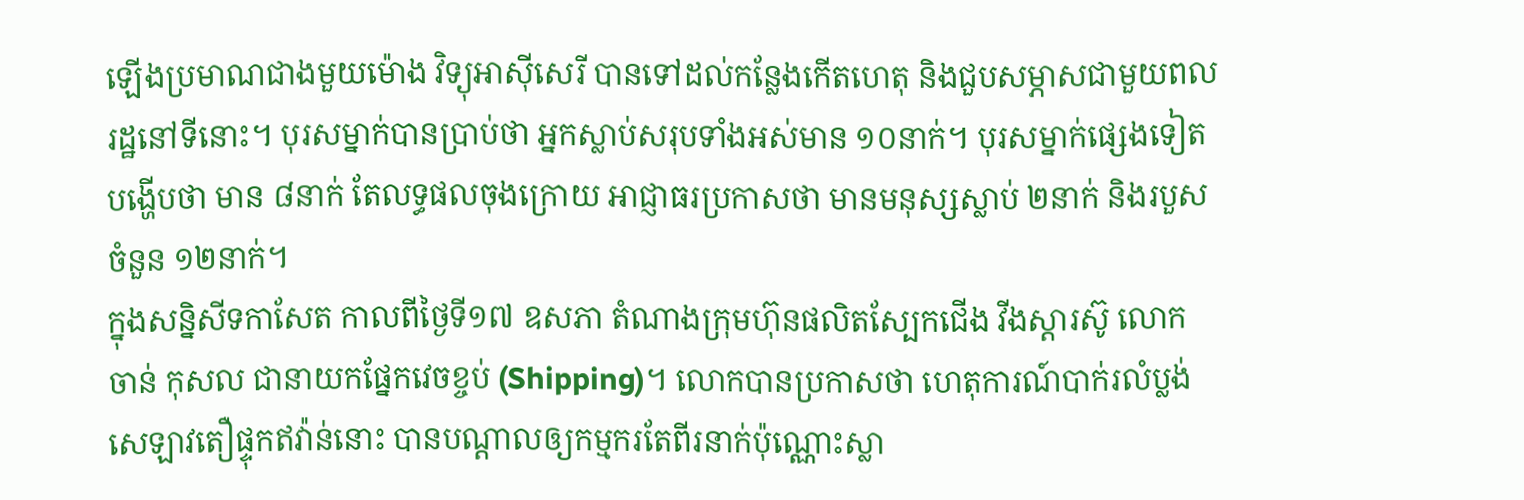ឡើងប្រមាណជាងមួយម៉ោង វិទ្យុអាស៊ីសេរី បានទៅដល់កន្លែងកើតហេតុ និងជួបសម្ភាសជាមួយពលរដ្ឋនៅទីនោះ។ បុរសម្នាក់បានប្រាប់ថា អ្នកស្លាប់សរុបទាំងអស់មាន ១០នាក់។ បុរសម្នាក់ផ្សេងទៀត បង្ហើបថា មាន ៨នាក់ តែលទ្ធផលចុងក្រោយ អាជ្ញាធរប្រកាសថា មានមនុស្សស្លាប់ ២នាក់ និងរបួសចំនួន ១២នាក់។
ក្នុងសន្និសីទកាសែត កាលពីថ្ងៃទី១៧ ឧសភា តំណាងក្រុមហ៊ុនផលិតស្បែកជើង វីងស្ដារស៊ូ លោក ចាន់ កុសល ជានាយកផ្នែកវេចខ្ចប់ (Shipping)។ លោកបានប្រកាសថា ហេតុការណ៍បាក់រលំប្លង់សេឡាវតឿផ្ទុកឥវ៉ាន់នោះ បានបណ្ដាលឲ្យកម្មករតែពីរនាក់ប៉ុណ្ណោះស្លា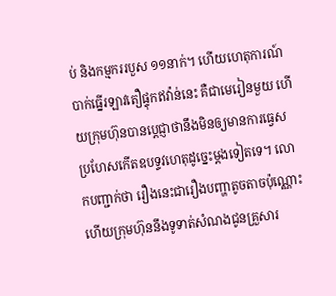ប់ និងកម្មកររបួស ១១នាក់។ ហើយហេតុការណ៍បាក់ធ្នើរឡាវតឿផ្ទុកឥវ៉ាន់នេះ គឺជាមេរៀនមួយ ហើយក្រុមហ៊ុនបានប្ដេជ្ញាថានឹងមិនឲ្យមានការធ្វេសប្រហែសកើតឧបទ្ទវហេតុដូច្នេះម្តងទៀតទេ។ លោកបញ្ជាក់ថា រឿងនេះជារឿងបញ្ហាតូចតាចប៉ុណ្ណោះ ហើយក្រុមហ៊ុននឹងទូទាត់សំណងជូនគ្រួសារ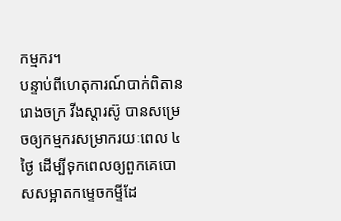កម្មករ។
បន្ទាប់ពីហេតុការណ៍បាក់ពិតានរោងចក្រ វីងស្តារស៊ូ បានសម្រេចឲ្យកម្មករសម្រាករយៈពេល ៤ថ្ងៃ ដើម្បីទុកពេលឲ្យពួកគេបោសសម្អាតកម្ទេចកម្ទីដែ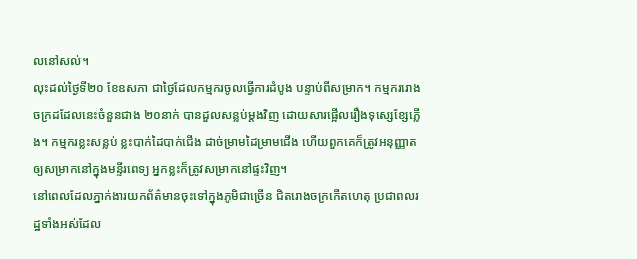លនៅសល់។
លុះដល់ថ្ងៃទី២០ ខែឧសភា ជាថ្ងៃដែលកម្មករចូលធ្វើការដំបូង បន្ទាប់ពីសម្រាក។ កម្មកររោងចក្រដដែលនេះចំនួនជាង ២០នាក់ បានដួលសន្លប់ម្តងវិញ ដោយសារផ្អើលរឿងទុស្សេខ្សែភ្លើង។ កម្មករខ្លះសន្លប់ ខ្លះបាក់ដៃបាក់ជើង ដាច់ម្រាមដៃម្រាមជើង ហើយពួកគេក៏ត្រូវអនុញ្ញាតឲ្យសម្រាកនៅក្នុងមន្ទីរពេទ្យ អ្នកខ្លះក៏ត្រូវសម្រាកនៅផ្ទះវិញ។
នៅពេលដែលភ្នាក់ងារយកព័ត៌មានចុះទៅក្នុងភូមិជាច្រើន ជិតរោងចក្រកើតហេតុ ប្រជាពលរដ្ឋទាំងអស់ដែល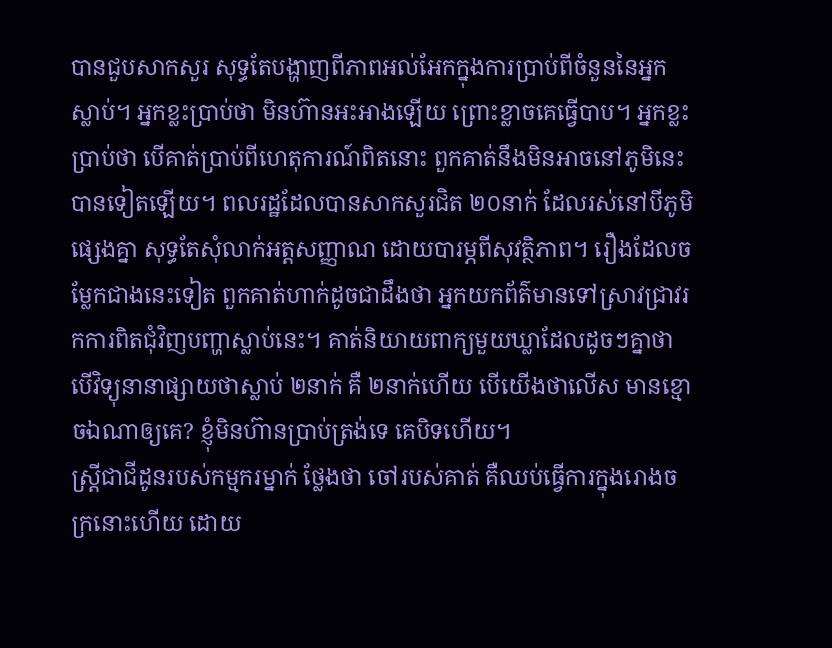បានជួបសាកសួរ សុទ្ធតែបង្ហាញពីភាពអល់អែកក្នុងការប្រាប់ពីចំនួននៃអ្នកស្លាប់។ អ្នកខ្លះប្រាប់ថា មិនហ៊ានអះអាងឡើយ ព្រោះខ្លាចគេធ្វើបាប។ អ្នកខ្លះប្រាប់ថា បើគាត់ប្រាប់ពីហេតុការណ៍ពិតនោះ ពួកគាត់នឹងមិនអាចនៅភូមិនេះបានទៀតឡើយ។ ពលរដ្ឋដែលបានសាកសួរជិត ២០នាក់ ដែលរស់នៅបីភូមិផ្សេងគ្នា សុទ្ធតែសុំលាក់អត្តសញ្ញាណ ដោយបារម្ភពីសុវត្ថិភាព។ រឿងដែលចម្លែកជាងនេះទៀត ពួកគាត់ហាក់ដូចជាដឹងថា អ្នកយកព័ត៌មានទៅស្រាវជ្រាវរកការពិតជុំវិញបញ្ហាស្លាប់នេះ។ គាត់និយាយពាក្យមួយឃ្លាដែលដូចៗគ្នាថា បើវិទ្យុនានាផ្សាយថាស្លាប់ ២នាក់ គឺ ២នាក់ហើយ បើយើងថាលើស មានខ្មោចឯណាឲ្យគេ? ខ្ញុំមិនហ៊ានប្រាប់ត្រង់ទេ គេបិទហើយ។
ស្ត្រីជាជីដូនរបស់កម្មករម្នាក់ ថ្លែងថា ចៅរបស់គាត់ គឺឈប់ធ្វើការក្នុងរោងចក្រនោះហើយ ដោយ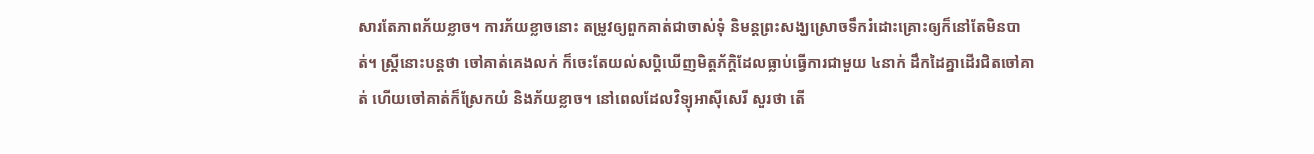សារតែភាពភ័យខ្លាច។ ការភ័យខ្លាចនោះ តម្រូវឲ្យពួកគាត់ជាចាស់ទុំ និមន្តព្រះសង្ឃស្រោចទឹករំដោះគ្រោះឲ្យក៏នៅតែមិនបាត់។ ស្ត្រីនោះបន្តថា ចៅគាត់គេងលក់ ក៏ចេះតែយល់សប្តិឃើញមិត្តភ័ក្ដិដែលធ្លាប់ធ្វើការជាមួយ ៤នាក់ ដឹកដៃគ្នាដើរជិតចៅគាត់ ហើយចៅគាត់ក៏ស្រែកយំ និងភ័យខ្លាច។ នៅពេលដែលវិទ្យុអាស៊ីសេរី សួរថា តើ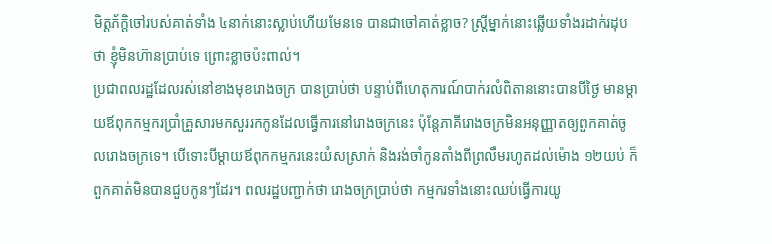មិត្តភ័ក្ដិចៅរបស់គាត់ទាំង ៤នាក់នោះស្លាប់ហើយមែនទេ បានជាចៅគាត់ខ្លាច? ស្ត្រីម្នាក់នោះឆ្លើយទាំងរដាក់រដុបថា ខ្ញុំមិនហ៊ានប្រាប់ទេ ព្រោះខ្លាចប៉ះពាល់។
ប្រជាពលរដ្ឋដែលរស់នៅខាងមុខរោងចក្រ បានប្រាប់ថា បន្ទាប់ពីហេតុការណ៍បាក់រលំពិតាននោះបានបីថ្ងៃ មានម្តាយឪពុកកម្មករប្រាំគ្រួសារមកសួររកកូនដែលធ្វើការនៅរោងចក្រនេះ ប៉ុន្តែភាគីរោងចក្រមិនអនុញ្ញាតឲ្យពួកគាត់ចូលរោងចក្រទេ។ បើទោះបីម្តាយឪពុកកម្មករនេះយំសស្រាក់ និងរង់ចាំកូនតាំងពីព្រលឹមរហូតដល់ម៉ោង ១២យប់ ក៏ពួកគាត់មិនបានជួបកូនៗដែរ។ ពលរដ្ឋបញ្ជាក់ថា រោងចក្រប្រាប់ថា កម្មករទាំងនោះឈប់ធ្វើការយូ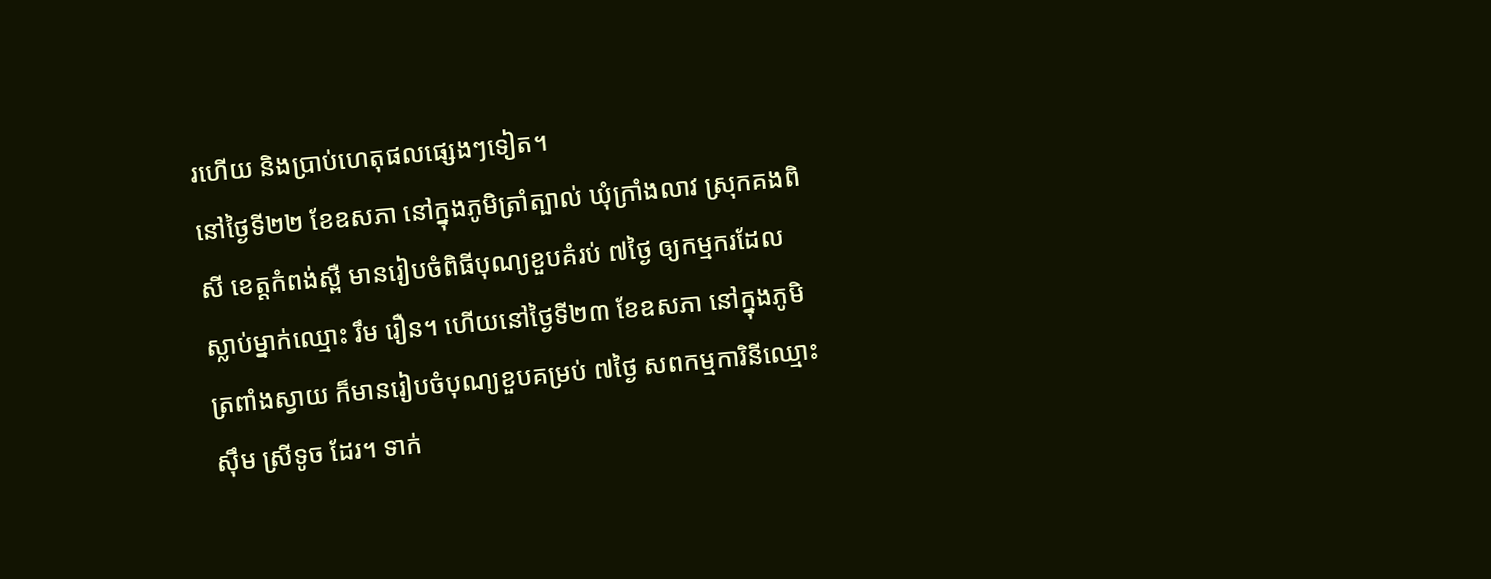រហើយ និងប្រាប់ហេតុផលផ្សេងៗទៀត។
នៅថ្ងៃទី២២ ខែឧសភា នៅក្នុងភូមិត្រាំត្បាល់ ឃុំក្រាំងលាវ ស្រុកគងពិសី ខេត្តកំពង់ស្ពឺ មានរៀបចំពិធីបុណ្យខួបគំរប់ ៧ថ្ងៃ ឲ្យកម្មករដែលស្លាប់ម្នាក់ឈ្មោះ រឹម រឿន។ ហើយនៅថ្ងៃទី២៣ ខែឧសភា នៅក្នុងភូមិត្រពាំងស្វាយ ក៏មានរៀបចំបុណ្យខួបគម្រប់ ៧ថ្ងៃ សពកម្មការិនីឈ្មោះ ស៊ឹម ស្រីទូច ដែរ។ ទាក់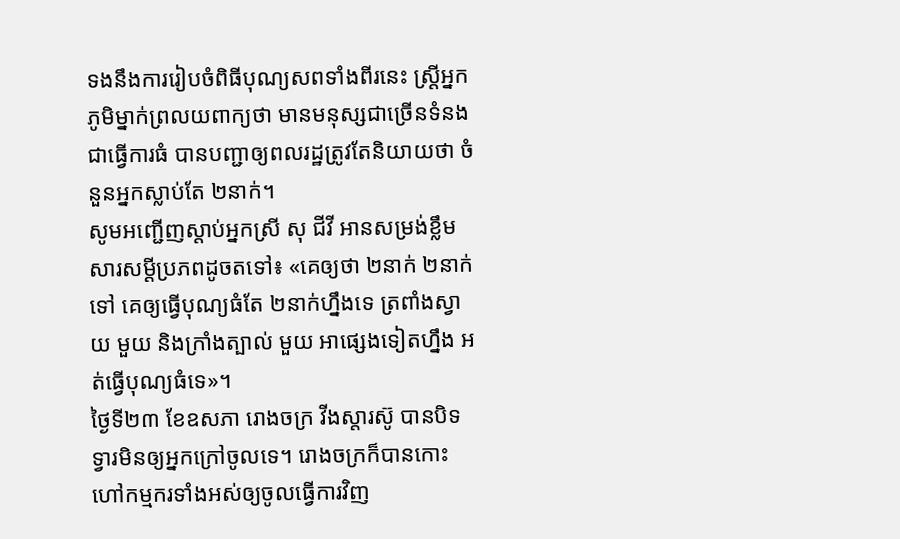ទងនឹងការរៀបចំពិធីបុណ្យសពទាំងពីរនេះ ស្ត្រីអ្នកភូមិម្នាក់ព្រលយពាក្យថា មានមនុស្សជាច្រើនទំនងជាធ្វើការធំ បានបញ្ជាឲ្យពលរដ្ឋត្រូវតែនិយាយថា ចំនួនអ្នកស្លាប់តែ ២នាក់។
សូមអញ្ជើញស្តាប់អ្នកស្រី សុ ជីវី អានសម្រង់ខ្លឹមសារសម្ដីប្រភពដូចតទៅ៖ «គេឲ្យថា ២នាក់ ២នាក់ទៅ គេឲ្យធ្វើបុណ្យធំតែ ២នាក់ហ្នឹងទេ ត្រពាំងស្វាយ មួយ និងក្រាំងត្បាល់ មួយ អាផ្សេងទៀតហ្នឹង អត់ធ្វើបុណ្យធំទេ»។
ថ្ងៃទី២៣ ខែឧសភា រោងចក្រ វីងស្តារស៊ូ បានបិទទ្វារមិនឲ្យអ្នកក្រៅចូលទេ។ រោងចក្រក៏បានកោះហៅកម្មករទាំងអស់ឲ្យចូលធ្វើការវិញ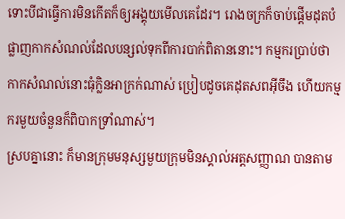ទោះបីជាធ្វើការមិនកើតក៏ឲ្យអង្គុយមើលគេដែរ។ រោងចក្រក៏ចាប់ផ្ដើមដុតបំផ្លាញកាកសំណល់ដែលបន្សល់ទុកពីការបាក់ពិតាននោះ។ កម្មករប្រាប់ថា កាកសំណល់នោះធុំក្លិនអាក្រក់ណាស់ ប្រៀបដូចគេដុតសពអ៊ីចឹង ហើយកម្មករមួយចំនួនក៏ពិបាកទ្រាំណាស់។
ស្របគ្នានោះ ក៏មានក្រុមមនុស្សមួយក្រុមមិនស្គាល់អត្តសញ្ញាណ បានតាម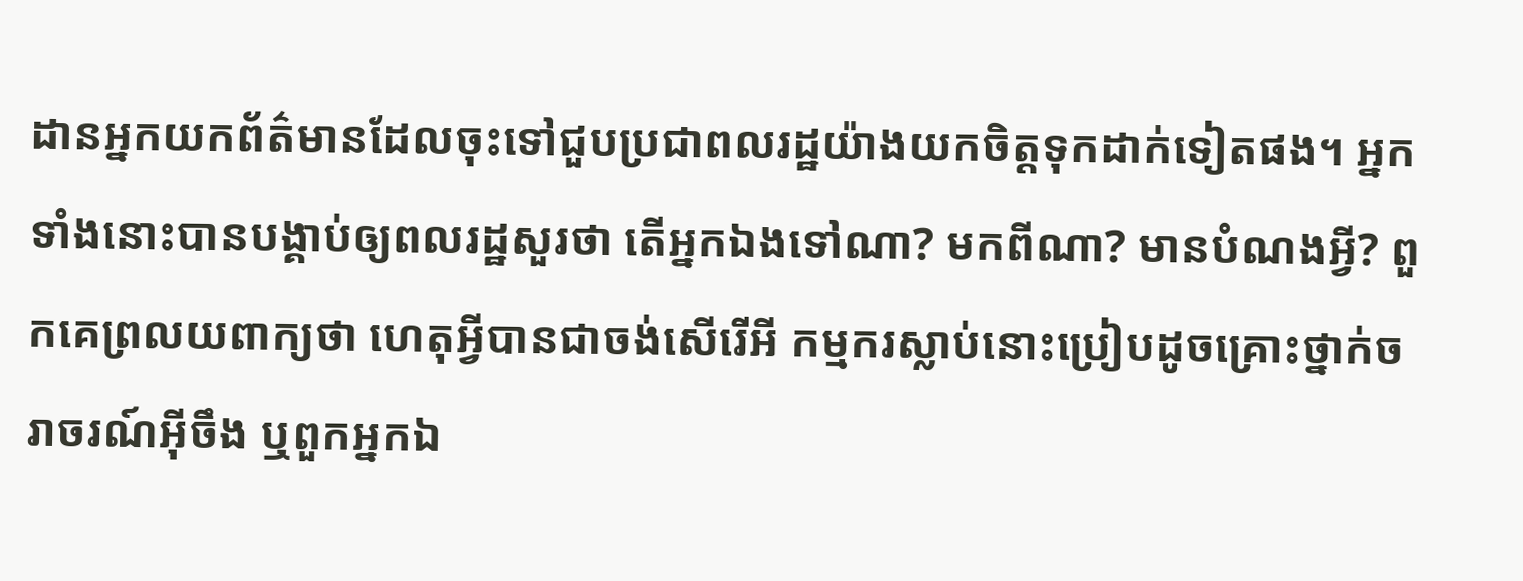ដានអ្នកយកព័ត៌មានដែលចុះទៅជួបប្រជាពលរដ្ឋយ៉ាងយកចិត្តទុកដាក់ទៀតផង។ អ្នកទាំងនោះបានបង្គាប់ឲ្យពលរដ្ឋសួរថា តើអ្នកឯងទៅណា? មកពីណា? មានបំណងអ្វី? ពួកគេព្រលយពាក្យថា ហេតុអ្វីបានជាចង់សើរើអី កម្មករស្លាប់នោះប្រៀបដូចគ្រោះថ្នាក់ចរាចរណ៍អ៊ីចឹង ឬពួកអ្នកឯ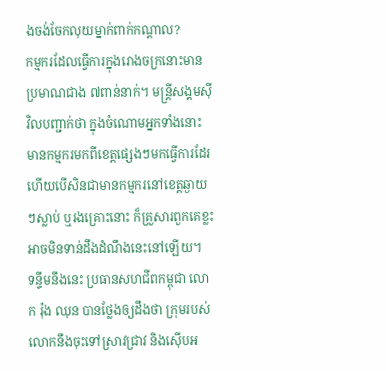ងចង់ចែកលុយម្នាក់ពាក់កណ្ដាល?
កម្មករដែលធ្វើការក្នុងរោងចក្រនោះមានប្រមាណជាង ៧ពាន់នាក់។ មន្ត្រីសង្គមស៊ីវិលបញ្ជាក់ថា ក្នុងចំណោមអ្នកទាំងនោះ មានកម្មករមកពីខេត្តផ្សេងៗមកធ្វើការដែរ ហើយបើសិនជាមានកម្មករនៅខេត្តឆ្ងាយៗស្លាប់ ឬរងគ្រោះនោះ ក៏គ្រួសារពួកគេខ្លះអាចមិនទាន់ដឹងដំណឹងនេះនៅឡើយ។
ទន្ទឹមនឹងនេះ ប្រធានសហជីពកម្ពុជា លោក រ៉ុង ឈុន បានថ្លែងឲ្យដឹងថា ក្រុមរបស់លោកនឹងចុះទៅស្រាវជ្រាវ និងស៊ើបអ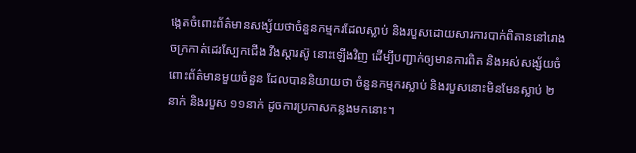ង្កេតចំពោះព័ត៌មានសង្ស័យថាចំនួនកម្មករដែលស្លាប់ និងរបួសដោយសារការបាក់ពិតាននៅរោងចក្រកាត់ដេរស្បែកជើង វីងស្តារស៊ូ នោះឡើងវិញ ដើម្បីបញ្ជាក់ឲ្យមានការពិត និងអស់សង្ស័យចំពោះព័ត៌មានមួយចំនួន ដែលបាននិយាយថា ចំនួនកម្មករស្លាប់ និងរបួសនោះមិនមែនស្លាប់ ២នាក់ និងរបួស ១១នាក់ ដូចការប្រកាសកន្លងមកនោះ។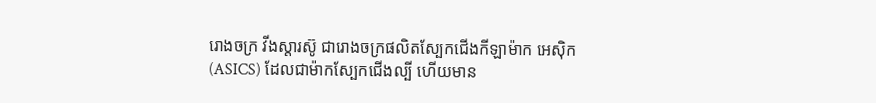រោងចក្រ វីងស្តារស៊ូ ជារោងចក្រផលិតស្បែកជើងកីឡាម៉ាក អេស៊ិក (ASICS) ដែលជាម៉ាកស្បែកជើងល្បី ហើយមាន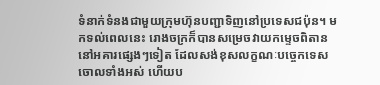ទំនាក់ទំនងជាមួយក្រុមហ៊ុនបញ្ជាទិញនៅប្រទេសជប៉ុន។ មកទល់ពេលនេះ រោងចក្រក៏បានសម្រេចវាយកម្ទេចពិតាននៅអគារផ្សេងៗទៀត ដែលសង់ខុសលក្ខណៈបច្ចេកទេសចោលទាំងអស់ ហើយប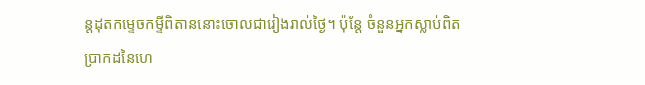ន្តដុតកម្ទេចកម្ទីពិតាននោះចោលជារៀងរាល់ថ្ងៃ។ ប៉ុន្តែ ចំនួនអ្នកស្លាប់ពិតប្រាកដនៃហេ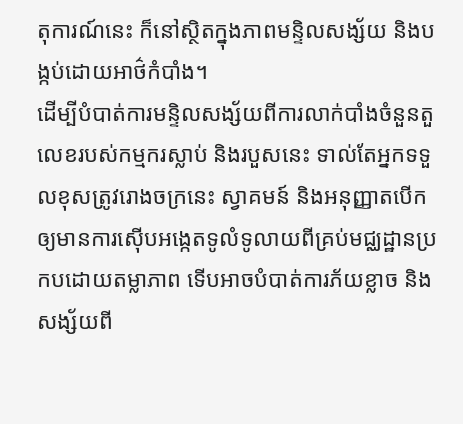តុការណ៍នេះ ក៏នៅស្ថិតក្នុងភាពមន្ទិលសង្ស័យ និងបង្កប់ដោយអាថ៌កំបាំង។
ដើម្បីបំបាត់ការមន្ទិលសង្ស័យពីការលាក់បាំងចំនួនតួលេខរបស់កម្មករស្លាប់ និងរបួសនេះ ទាល់តែអ្នកទទួលខុសត្រូវរោងចក្រនេះ ស្វាគមន៍ និងអនុញ្ញាតបើកឲ្យមានការស៊ើបអង្កេតទូលំទូលាយពីគ្រប់មជ្ឈដ្ឋានប្រកបដោយតម្លាភាព ទើបអាចបំបាត់ការភ័យខ្លាច និងសង្ស័យពី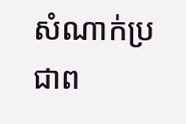សំណាក់ប្រជាព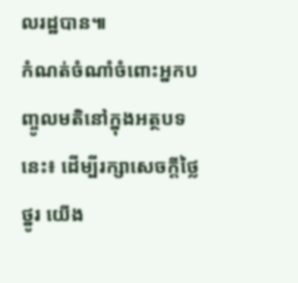លរដ្ឋបាន៕
កំណត់ចំណាំចំពោះអ្នកបញ្ចូលមតិនៅក្នុងអត្ថបទនេះ៖ ដើម្បីរក្សាសេចក្ដីថ្លៃថ្នូរ យើង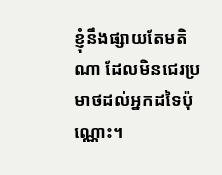ខ្ញុំនឹងផ្សាយតែមតិណា ដែលមិនជេរប្រមាថដល់អ្នកដទៃប៉ុណ្ណោះ។